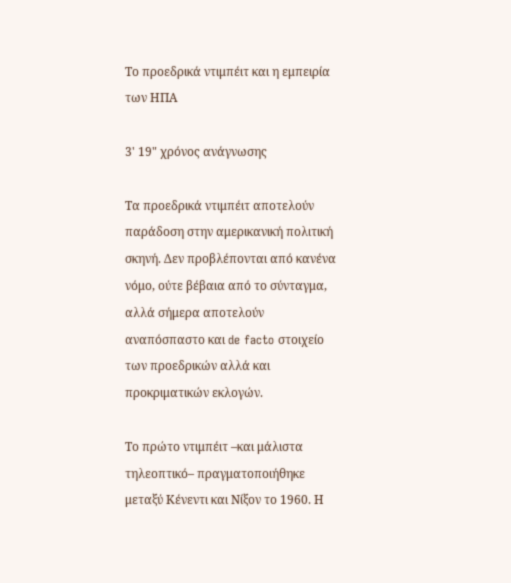Το προεδρικά ντιμπέιτ και η εμπειρία των ΗΠΑ

3' 19" χρόνος ανάγνωσης

Τα προεδρικά ντιμπέιτ αποτελούν παράδοση στην αμερικανική πολιτική σκηνή. Δεν προβλέπονται από κανένα νόμο, ούτε βέβαια από το σύνταγμα, αλλά σήμερα αποτελούν αναπόσπαστο και de facto στοιχείο των προεδρικών αλλά και προκριματικών εκλογών.

Το πρώτο ντιμπέιτ –και μάλιστα τηλεοπτικό– πραγματοποιήθηκε μεταξύ Κένεντι και Νίξον το 1960. Η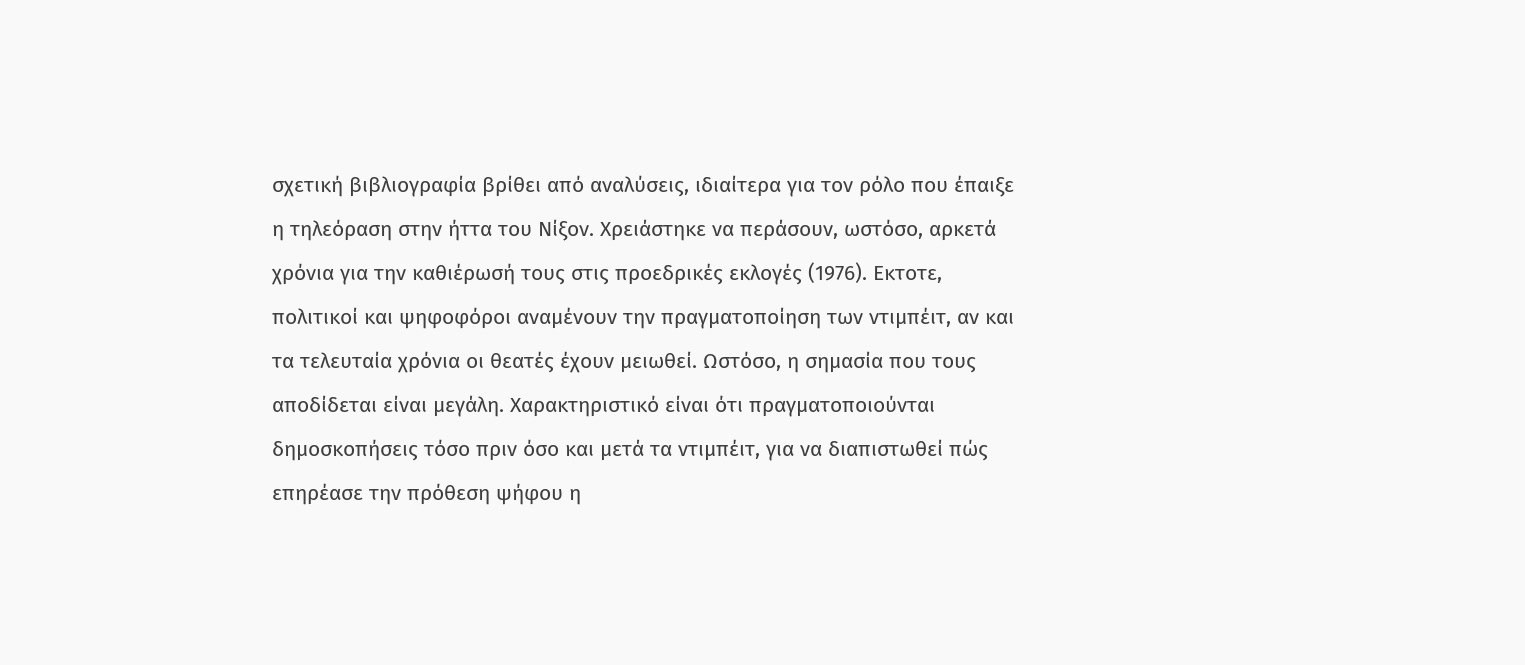σχετική βιβλιογραφία βρίθει από αναλύσεις, ιδιαίτερα για τον ρόλο που έπαιξε η τηλεόραση στην ήττα του Νίξον. Χρειάστηκε να περάσουν, ωστόσο, αρκετά χρόνια για την καθιέρωσή τους στις προεδρικές εκλογές (1976). Εκτοτε, πολιτικοί και ψηφοφόροι αναμένουν την πραγματοποίηση των ντιμπέιτ, αν και τα τελευταία χρόνια οι θεατές έχουν μειωθεί. Ωστόσο, η σημασία που τους αποδίδεται είναι μεγάλη. Χαρακτηριστικό είναι ότι πραγματοποιούνται δημοσκοπήσεις τόσο πριν όσο και μετά τα ντιμπέιτ, για να διαπιστωθεί πώς επηρέασε την πρόθεση ψήφου η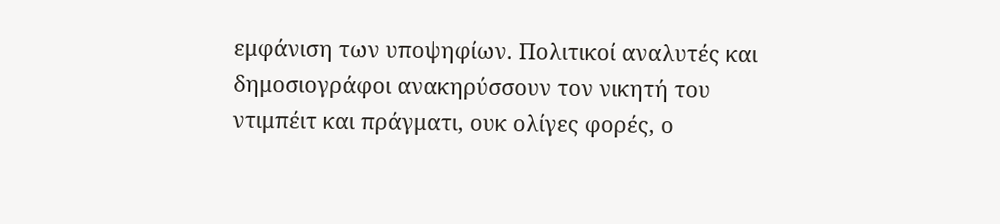εμφάνιση των υποψηφίων. Πολιτικοί αναλυτές και δημοσιογράφοι ανακηρύσσουν τον νικητή του ντιμπέιτ και πράγματι, ουκ ολίγες φορές, ο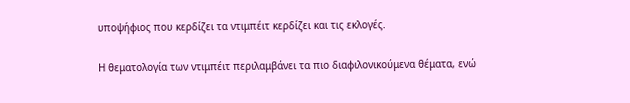υποψήφιος που κερδίζει τα ντιμπέιτ κερδίζει και τις εκλογές.

Η θεματολογία των ντιμπέιτ περιλαμβάνει τα πιο διαφιλονικούμενα θέματα, ενώ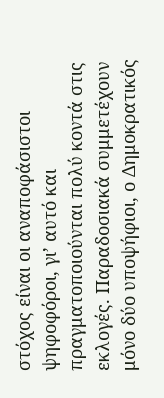στόχος είναι οι αναποφάσιστοι ψηφοφόροι, γι’ αυτό και πραγματοποιούνται πολύ κοντά στις εκλογές. Παραδοσιακά συμμετέχουν μόνο δύο υποψήφιοι, ο Δημοκρατικός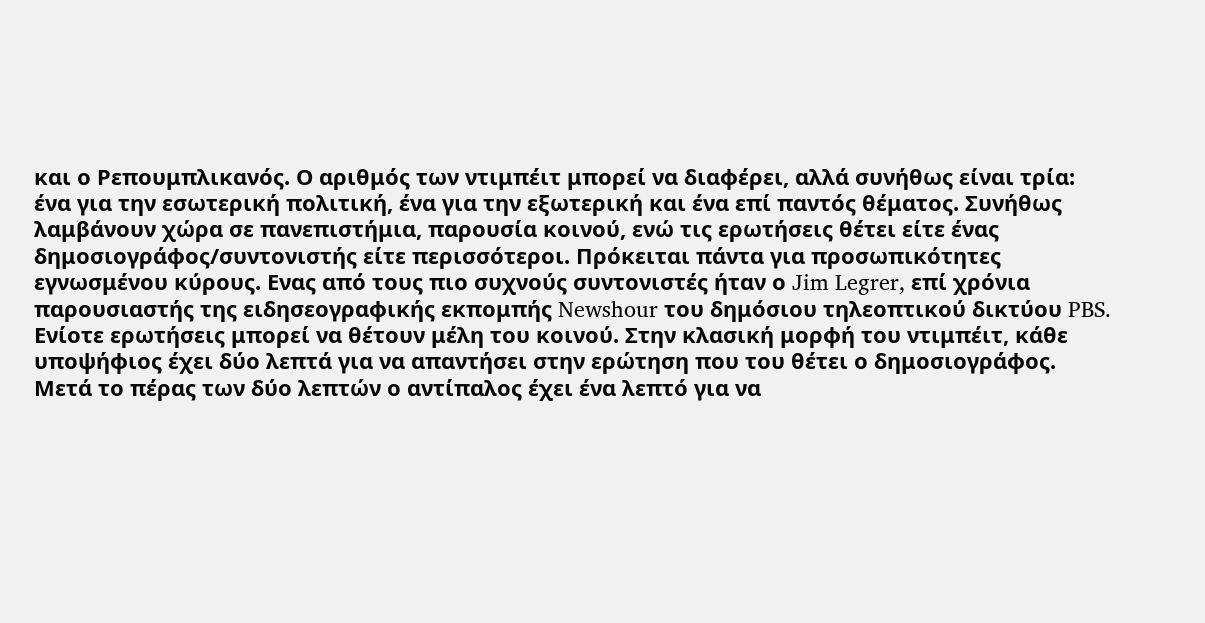και ο Ρεπουμπλικανός. Ο αριθμός των ντιμπέιτ μπορεί να διαφέρει, αλλά συνήθως είναι τρία: ένα για την εσωτερική πολιτική, ένα για την εξωτερική και ένα επί παντός θέματος. Συνήθως λαμβάνουν χώρα σε πανεπιστήμια, παρουσία κοινού, ενώ τις ερωτήσεις θέτει είτε ένας δημοσιογράφος/συντονιστής είτε περισσότεροι. Πρόκειται πάντα για προσωπικότητες εγνωσμένου κύρους. Ενας από τους πιο συχνούς συντονιστές ήταν ο Jim Legrer, επί χρόνια παρουσιαστής της ειδησεογραφικής εκπομπής Newshour του δημόσιου τηλεοπτικού δικτύου PBS. Ενίοτε ερωτήσεις μπορεί να θέτουν μέλη του κοινού. Στην κλασική μορφή του ντιμπέιτ, κάθε υποψήφιος έχει δύο λεπτά για να απαντήσει στην ερώτηση που του θέτει ο δημοσιογράφος. Μετά το πέρας των δύο λεπτών ο αντίπαλος έχει ένα λεπτό για να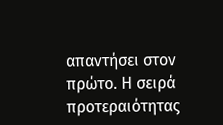απαντήσει στον πρώτο. Η σειρά προτεραιότητας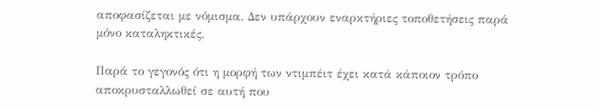αποφασίζεται με νόμισμα. Δεν υπάρχουν εναρκτήριες τοποθετήσεις παρά μόνο καταληκτικές.

Παρά το γεγονός ότι η μορφή των ντιμπέιτ έχει κατά κάποιον τρόπο αποκρυσταλλωθεί σε αυτή που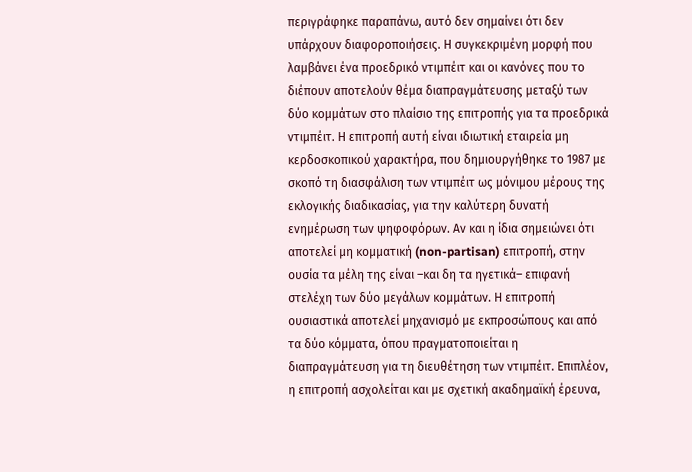περιγράφηκε παραπάνω, αυτό δεν σημαίνει ότι δεν υπάρχουν διαφοροποιήσεις. Η συγκεκριμένη μορφή που λαμβάνει ένα προεδρικό ντιμπέιτ και οι κανόνες που το διέπουν αποτελούν θέμα διαπραγμάτευσης μεταξύ των δύο κομμάτων στο πλαίσιο της επιτροπής για τα προεδρικά ντιμπέιτ. Η επιτροπή αυτή είναι ιδιωτική εταιρεία μη κερδοσκοπικού χαρακτήρα, που δημιουργήθηκε το 1987 με σκοπό τη διασφάλιση των ντιμπέιτ ως μόνιμου μέρους της εκλογικής διαδικασίας, για την καλύτερη δυνατή ενημέρωση των ψηφοφόρων. Αν και η ίδια σημειώνει ότι αποτελεί μη κομματική (non-partisan) επιτροπή, στην ουσία τα μέλη της είναι –και δη τα ηγετικά– επιφανή στελέχη των δύο μεγάλων κομμάτων. Η επιτροπή ουσιαστικά αποτελεί μηχανισμό με εκπροσώπους και από τα δύο κόμματα, όπου πραγματοποιείται η διαπραγμάτευση για τη διευθέτηση των ντιμπέιτ. Επιπλέον, η επιτροπή ασχολείται και με σχετική ακαδημαϊκή έρευνα,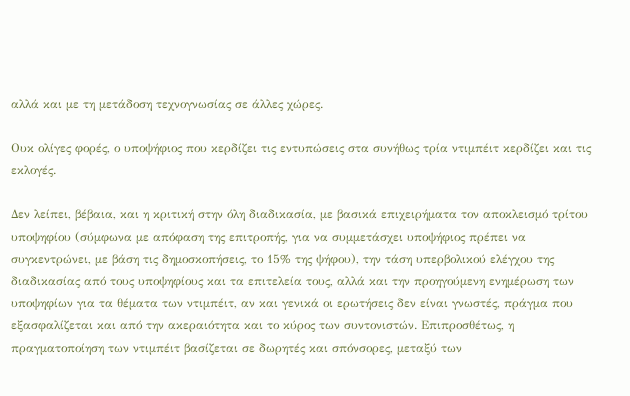αλλά και με τη μετάδοση τεχνογνωσίας σε άλλες χώρες.

Ουκ ολίγες φορές, ο υποψήφιος που κερδίζει τις εντυπώσεις στα συνήθως τρία ντιμπέιτ κερδίζει και τις εκλογές.

Δεν λείπει, βέβαια, και η κριτική στην όλη διαδικασία, με βασικά επιχειρήματα τον αποκλεισμό τρίτου υποψηφίου (σύμφωνα με απόφαση της επιτροπής, για να συμμετάσχει υποψήφιος πρέπει να συγκεντρώνει, με βάση τις δημοσκοπήσεις, το 15% της ψήφου), την τάση υπερβολικού ελέγχου της διαδικασίας από τους υποψηφίους και τα επιτελεία τους, αλλά και την προηγούμενη ενημέρωση των υποψηφίων για τα θέματα των ντιμπέιτ, αν και γενικά οι ερωτήσεις δεν είναι γνωστές, πράγμα που εξασφαλίζεται και από την ακεραιότητα και το κύρος των συντονιστών. Επιπροσθέτως, η πραγματοποίηση των ντιμπέιτ βασίζεται σε δωρητές και σπόνσορες, μεταξύ των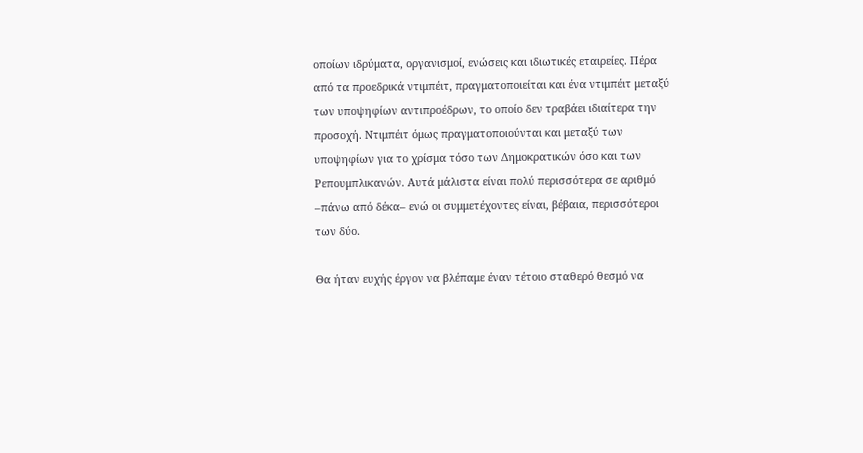οποίων ιδρύματα, οργανισμοί, ενώσεις και ιδιωτικές εταιρείες. Πέρα από τα προεδρικά ντιμπέιτ, πραγματοποιείται και ένα ντιμπέιτ μεταξύ των υποψηφίων αντιπροέδρων, το οποίο δεν τραβάει ιδιαίτερα την προσοχή. Ντιμπέιτ όμως πραγματοποιούνται και μεταξύ των υποψηφίων για το χρίσμα τόσο των Δημοκρατικών όσο και των Ρεπουμπλικανών. Αυτά μάλιστα είναι πολύ περισσότερα σε αριθμό –πάνω από δέκα– ενώ οι συμμετέχοντες είναι, βέβαια, περισσότεροι των δύο.

Θα ήταν ευχής έργον να βλέπαμε έναν τέτοιο σταθερό θεσμό να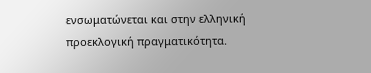ενσωματώνεται και στην ελληνική προεκλογική πραγματικότητα.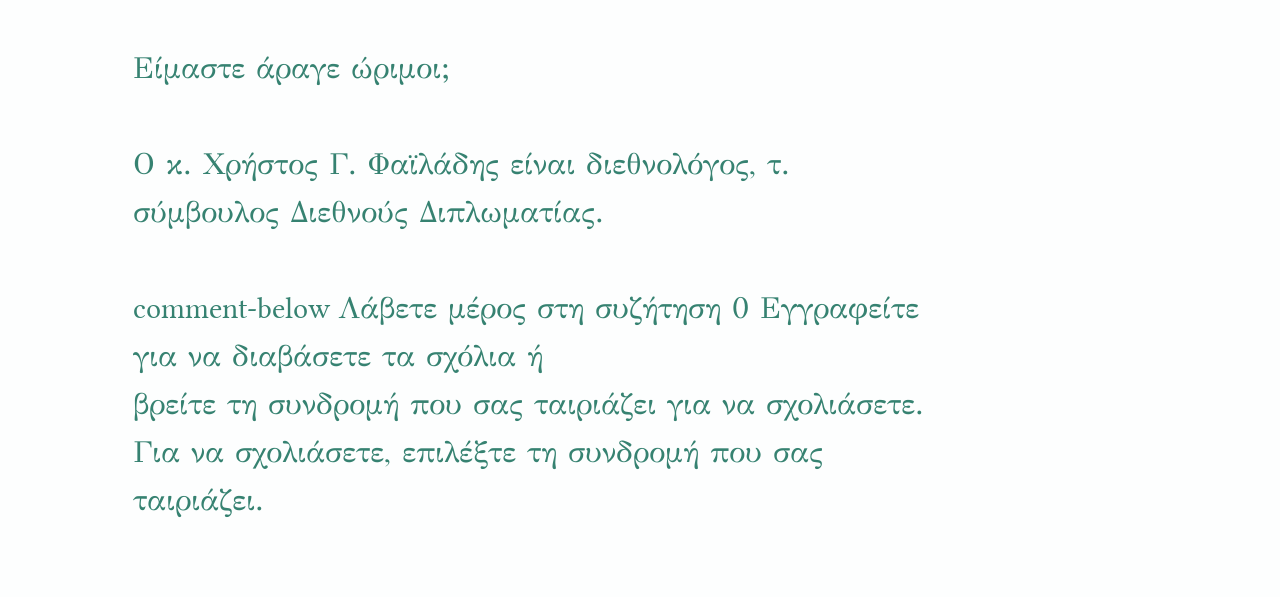Είμαστε άραγε ώριμοι;

Ο κ. Χρήστος Γ. Φαϊλάδης είναι διεθνολόγος, τ. σύμβουλος Διεθνούς Διπλωματίας.

comment-below Λάβετε μέρος στη συζήτηση 0 Εγγραφείτε για να διαβάσετε τα σχόλια ή
βρείτε τη συνδρομή που σας ταιριάζει για να σχολιάσετε.
Για να σχολιάσετε, επιλέξτε τη συνδρομή που σας ταιριάζει.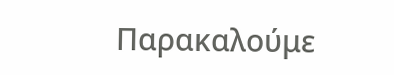Παρακαλούμε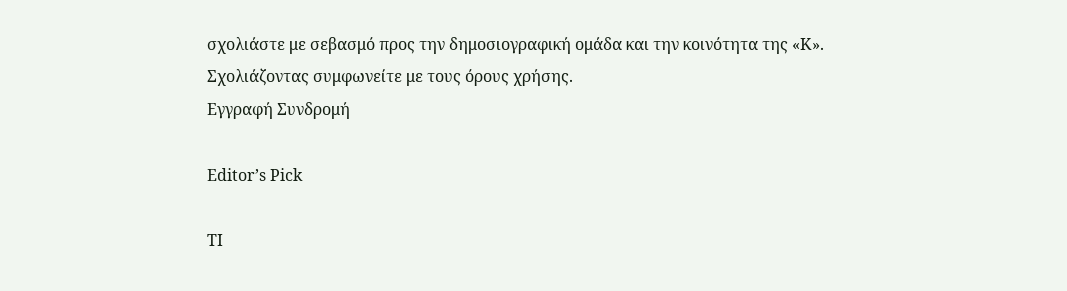σχολιάστε με σεβασμό προς την δημοσιογραφική ομάδα και την κοινότητα της «Κ».
Σχολιάζοντας συμφωνείτε με τους όρους χρήσης.
Εγγραφή Συνδρομή

Editor’s Pick

ΤΙ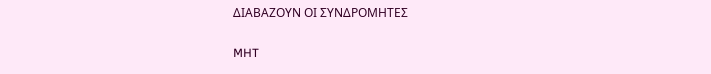ΔΙΑΒΑΖΟΥΝ ΟΙ ΣΥΝΔΡΟΜΗΤΕΣ

MHT